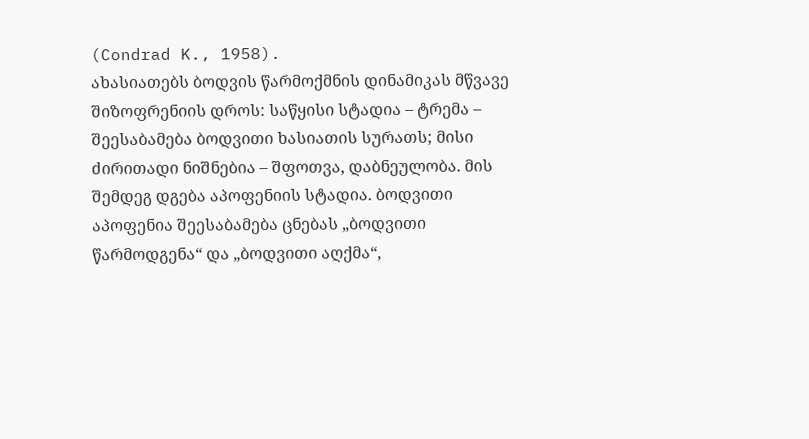(Condrad K., 1958).
ახასიათებს ბოდვის წარმოქმნის დინამიკას მწვავე შიზოფრენიის დროს: საწყისი სტადია – ტრემა – შეესაბამება ბოდვითი ხასიათის სურათს; მისი ძირითადი ნიშნებია – შფოთვა, დაბნეულობა. მის შემდეგ დგება აპოფენიის სტადია. ბოდვითი აპოფენია შეესაბამება ცნებას „ბოდვითი წარმოდგენა“ და „ბოდვითი აღქმა“,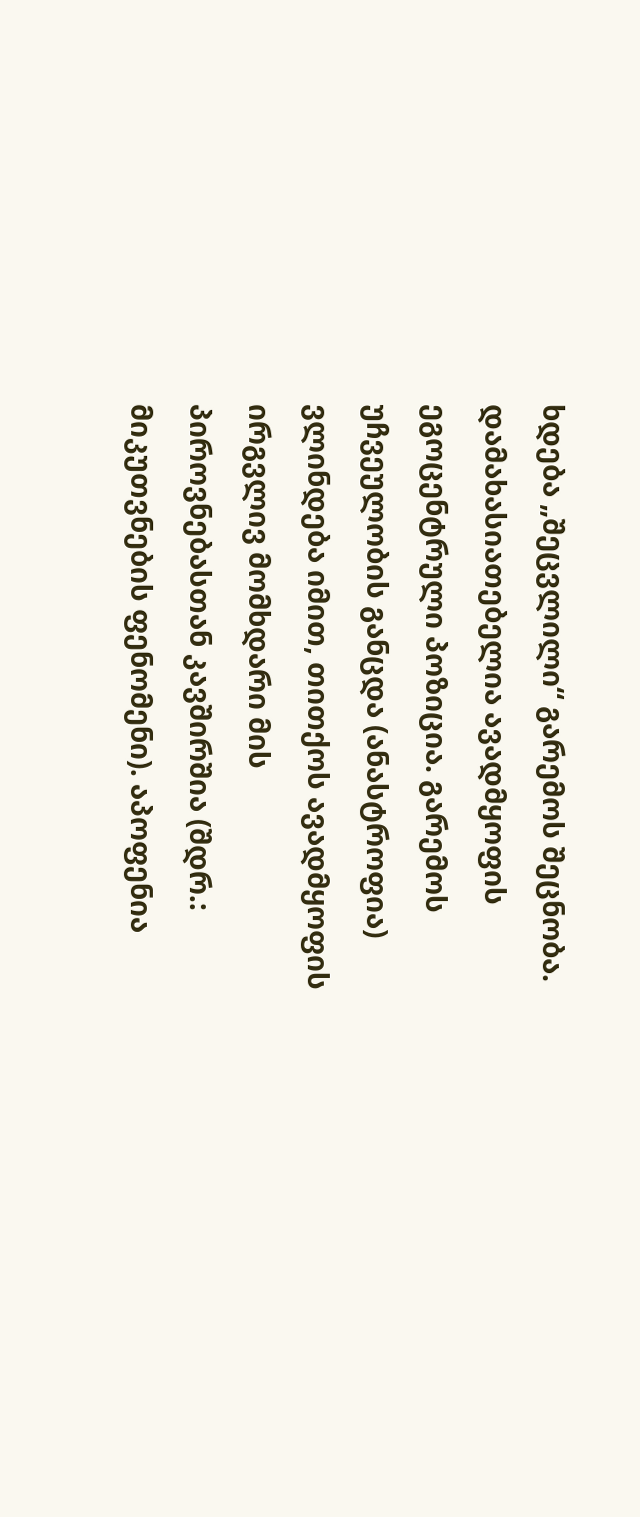ხდება „შეცვლილი“ გარემოს შეცნობა. დამახასიათებელია ავადმყოფის ეგოცენტრული პოზიცია. გარემოს უჩვეულობის განცდა (ანასტროფია) ვლინდება იმით, თითქოს ავადმყოფის ირგვლივ მომხდარი მის პიროვნებასთან კავშირშია (შდრ.: მიკუთვნების ფენომენი). აპოფენია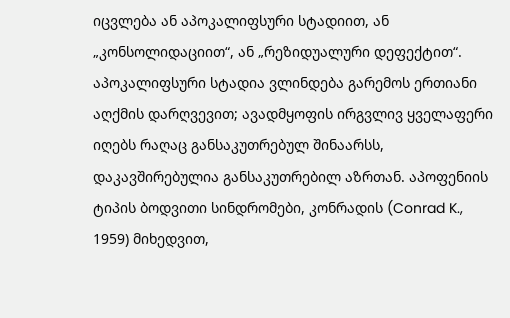იცვლება ან აპოკალიფსური სტადიით, ან „კონსოლიდაციით“, ან „რეზიდუალური დეფექტით“. აპოკალიფსური სტადია ვლინდება გარემოს ერთიანი აღქმის დარღვევით; ავადმყოფის ირგვლივ ყველაფერი იღებს რაღაც განსაკუთრებულ შინაარსს, დაკავშირებულია განსაკუთრებილ აზრთან. აპოფენიის ტიპის ბოდვითი სინდრომები, კონრადის (Conrad K., 1959) მიხედვით,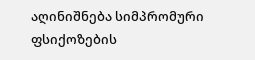აღინიშნება სიმპრომური ფსიქოზების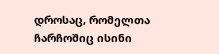დროსაც, რომელთა ჩარჩოშიც ისინი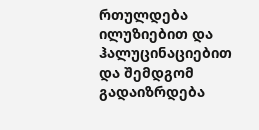რთულდება ილუზიებით და ჰალუცინაციებით და შემდგომ გადაიზრდება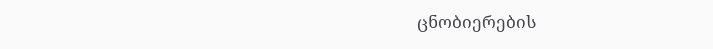ცნობიერების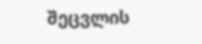შეცვლის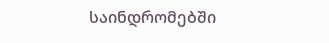საინდრომებში